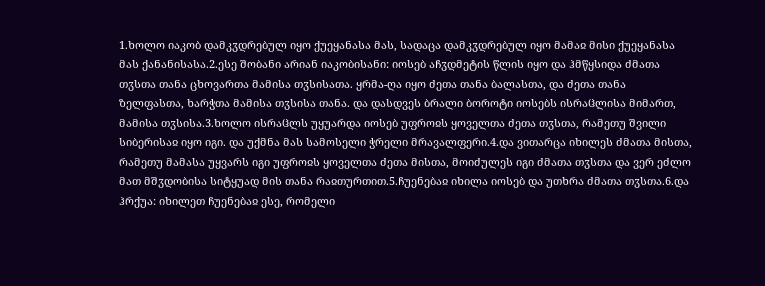1.ხოლო იაკობ დამკჳდრებულ იყო ქუეყანასა მას, სადაცა დამკჳდრებულ იყო მამაჲ მისი ქუეყანასა მას ქანანისასა.2.ესე შობანი არიან იაკობისანი: იოსებ აჩჳდმეტის წლის იყო და ჰმწყსიდა ძმათა თჳსთა თანა ცხოვართა მამისა თჳსისათა. ყრმა-ღა იყო ძეთა თანა ბალასთა, და ძეთა თანა ზელფასთა, ხარჭთა მამისა თჳსისა თანა. და დასდვეს ბრალი ბოროტი იოსებს ისრაჱლისა მიმართ, მამისა თჳსისა.3.ხოლო ისრაჱლს უყუარდა იოსებ უფროჲს ყოველთა ძეთა თჳსთა, რამეთუ შვილი სიბერისაჲ იყო იგი. და უქმნა მას სამოსელი ჭრელი მრავალფერი.4.და ვითარცა იხილეს ძმათა მისთა, რამეთუ მამასა უყვარს იგი უფროჲს ყოველთა ძეთა მისთა, მოიძულეს იგი ძმათა თჳსთა და ვერ ეძლო მათ მშჳდობისა სიტყუად მის თანა რაჲთურთით.5.ჩუენებაჲ იხილა იოსებ და უთხრა ძმათა თჳსთა.6.და ჰრქუა: იხილეთ ჩუენებაჲ ესე, რომელი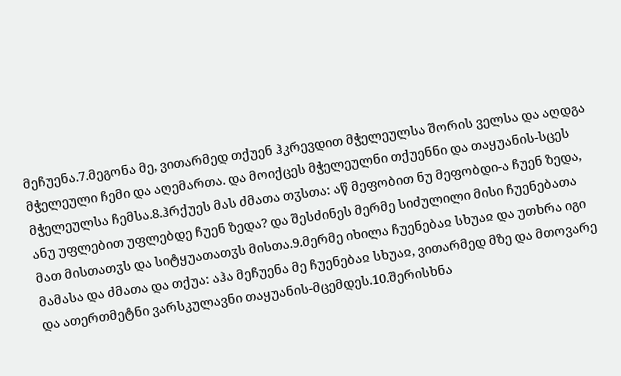მეჩუენა.7.მეგონა მე, ვითარმედ თქუენ ჰკრევდით მჭელეულსა შორის ველსა და აღდგა მჭელეული ჩემი და აღემართა. და მოიქცეს მჭელეულნი თქუენნი და თაყუანის-სცეს მჭელეულსა ჩემსა.8.ჰრქუეს მას ძმათა თჳსთა: აწ მეფობით ნუ მეფობდი-ა ჩუენ ზედა, ანუ უფლებით უფლებდე ჩუენ ზედა? და შესძინეს მერმე სიძულილი მისი ჩუენებათა მათ მისთათჳს და სიტყუათათჳს მისთა.9.მერმე იხილა ჩუენებაჲ სხუაჲ და უთხრა იგი მამასა და ძმათა და თქუა: აჰა მეჩუენა მე ჩუენებაჲ სხუაჲ, ვითარმედ მზე და მთოვარე და ათერთმეტნი ვარსკულავნი თაყუანის-მცემდეს.10.შერისხნა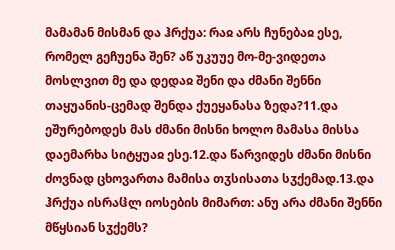მამამან მისმან და ჰრქუა: რაჲ არს ჩუნებაჲ ესე, რომელ გეჩუენა შენ? აწ უკუუე მო-მე-ვიდეთა მოსლვით მე და დედაჲ შენი და ძმანი შენნი თაყუანის-ცემად შენდა ქუეყანასა ზედა?11.და ეშურებოდეს მას ძმანი მისნი ხოლო მამასა მისსა დაემარხა სიტყუაჲ ესე.12.და წარვიდეს ძმანი მისნი ძოვნად ცხოვართა მამისა თჳსისათა სჳქემად.13.და ჰრქუა ისრაჱლ იოსების მიმართ: ანუ არა ძმანი შენნი მწყსიან სჳქემს?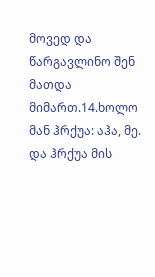მოვედ და წარგავლინო შენ მათდა მიმართ.14.ხოლო მან ჰრქუა: აჰა, მე. და ჰრქუა მის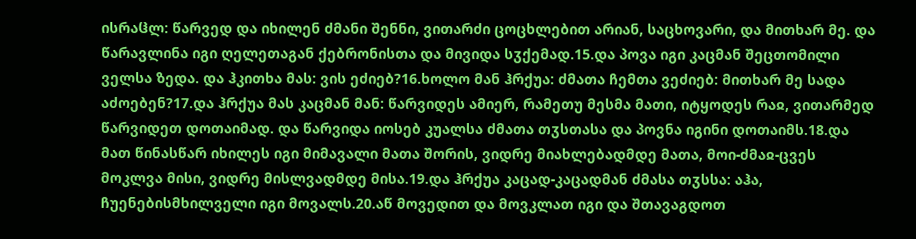ისრაჱლ: წარვედ და იხილენ ძმანი შენნი, ვითარძი ცოცხლებით არიან, საცხოვარი, და მითხარ მე. და წარავლინა იგი ღელეთაგან ქებრონისთა და მივიდა სჳქემად.15.და პოვა იგი კაცმან შეცთომილი ველსა ზედა. და ჰკითხა მას: ვის ეძიებ?16.ხოლო მან ჰრქუა: ძმათა ჩემთა ვეძიებ: მითხარ მე სადა აძოებენ?17.და ჰრქუა მას კაცმან მან: წარვიდეს ამიერ, რამეთუ მესმა მათი, იტყოდეს რაჲ, ვითარმედ წარვიდეთ დოთაიმად. და წარვიდა იოსებ კუალსა ძმათა თჳსთასა და პოვნა იგინი დოთაიმს.18.და მათ წინასწარ იხილეს იგი მიმავალი მათა შორის, ვიდრე მიახლებადმდე მათა, მოი-ძმაჲ-ცვეს მოკლვა მისი, ვიდრე მისლვადმდე მისა.19.და ჰრქუა კაცად-კაცადმან ძმასა თჳსსა: აჰა, ჩუენებისმხილველი იგი მოვალს.20.აწ მოვედით და მოვკლათ იგი და შთავაგდოთ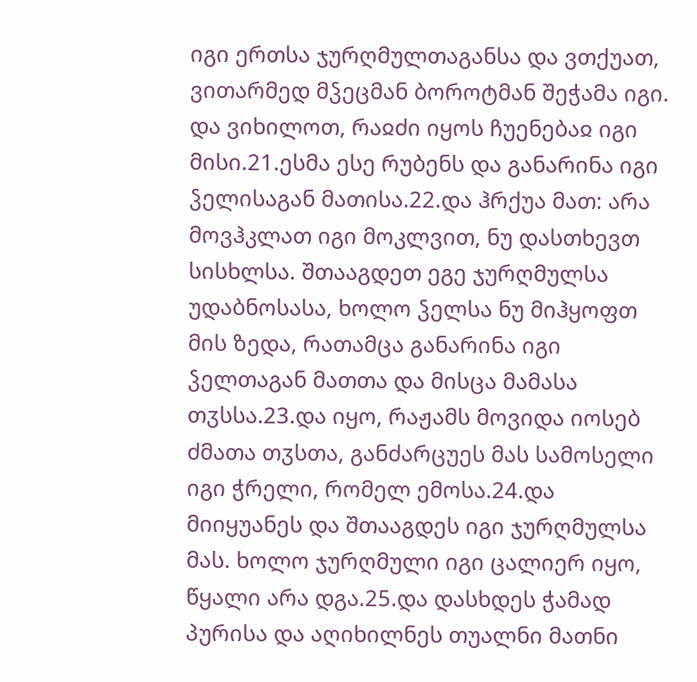იგი ერთსა ჯურღმულთაგანსა და ვთქუათ, ვითარმედ მჴეცმან ბოროტმან შეჭამა იგი. და ვიხილოთ, რაჲძი იყოს ჩუენებაჲ იგი მისი.21.ესმა ესე რუბენს და განარინა იგი ჴელისაგან მათისა.22.და ჰრქუა მათ: არა მოვჰკლათ იგი მოკლვით, ნუ დასთხევთ სისხლსა. შთააგდეთ ეგე ჯურღმულსა უდაბნოსასა, ხოლო ჴელსა ნუ მიჰყოფთ მის ზედა, რათამცა განარინა იგი ჴელთაგან მათთა და მისცა მამასა თჳსსა.23.და იყო, რაჟამს მოვიდა იოსებ ძმათა თჳსთა, განძარცუეს მას სამოსელი იგი ჭრელი, რომელ ემოსა.24.და მიიყუანეს და შთააგდეს იგი ჯურღმულსა მას. ხოლო ჯურღმული იგი ცალიერ იყო, წყალი არა დგა.25.და დასხდეს ჭამად პურისა და აღიხილნეს თუალნი მათნი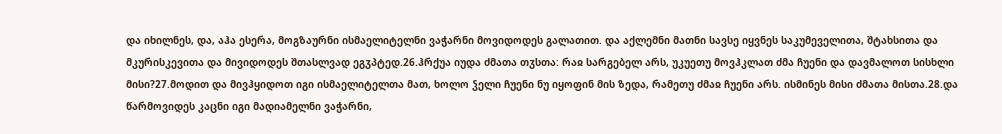და იხილნეს, და, აჰა ესერა, მოგზაურნი ისმაელიტელნი ვაჭარნი მოვიდოდეს გალათით. და აქლემნი მათნი სავსე იყვნეს საკუმეველითა, შტახსითა და მკურისკევითა და მივიდოდეს შთასლვად ეგჳპტედ.26.ჰრქუა იუდა ძმათა თჳსთა: რაჲ სარგებელ არს, უკუეთუ მოვჰკლათ ძმა ჩუენი და დავმალოთ სისხლი მისი?27.მოდით და მივჰყიდოთ იგი ისმაელიტელთა მათ, ხოლო ჴელი ჩუენი ნუ იყოფინ მის ზედა, რამეთუ ძმაჲ ჩუენი არს. ისმინეს მისი ძმათა მისთა.28.და წარმოვიდეს კაცნი იგი მადიამელნი ვაჭარნი,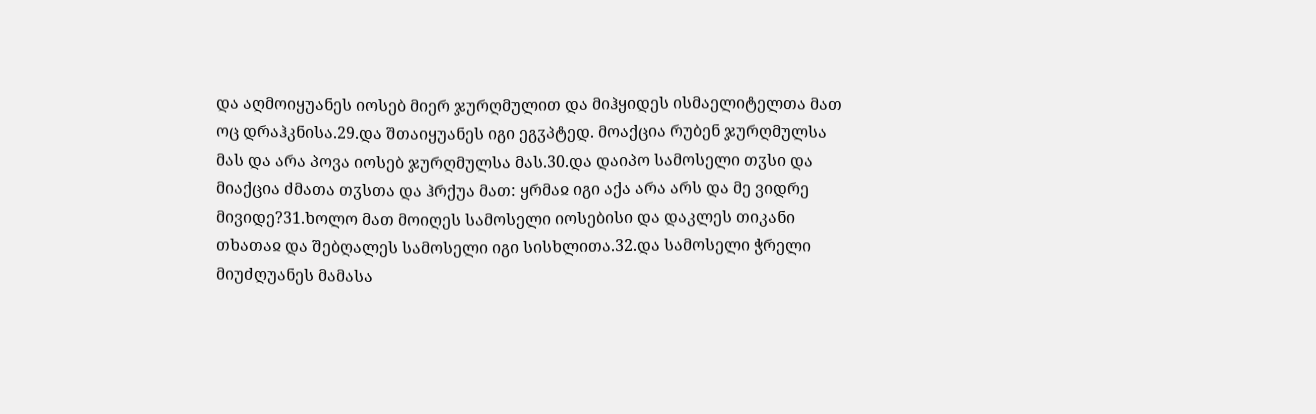და აღმოიყუანეს იოსებ მიერ ჯურღმულით და მიჰყიდეს ისმაელიტელთა მათ ოც დრაჰკნისა.29.და შთაიყუანეს იგი ეგჳპტედ. მოაქცია რუბენ ჯურღმულსა მას და არა პოვა იოსებ ჯურღმულსა მას.30.და დაიპო სამოსელი თჳსი და მიაქცია ძმათა თჳსთა და ჰრქუა მათ: ყრმაჲ იგი აქა არა არს და მე ვიდრე მივიდე?31.ხოლო მათ მოიღეს სამოსელი იოსებისი და დაკლეს თიკანი თხათაჲ და შებღალეს სამოსელი იგი სისხლითა.32.და სამოსელი ჭრელი მიუძღუანეს მამასა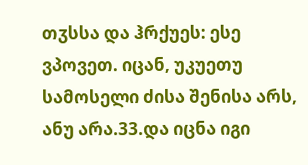თჳსსა და ჰრქუეს: ესე ვპოვეთ. იცან, უკუეთუ სამოსელი ძისა შენისა არს, ანუ არა.33.და იცნა იგი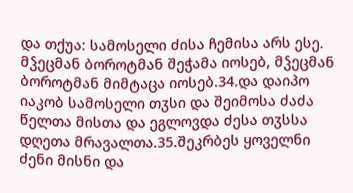და თქუა: სამოსელი ძისა ჩემისა არს ესე. მჴეცმან ბოროტმან შეჭამა იოსებ, მჴეცმან ბოროტმან მიმტაცა იოსებ.34.და დაიპო იაკობ სამოსელი თჳსი და შეიმოსა ძაძა წელთა მისთა და ეგლოვდა ძესა თჳსსა დღეთა მრავალთა.35.შეკრბეს ყოველნი ძენი მისნი და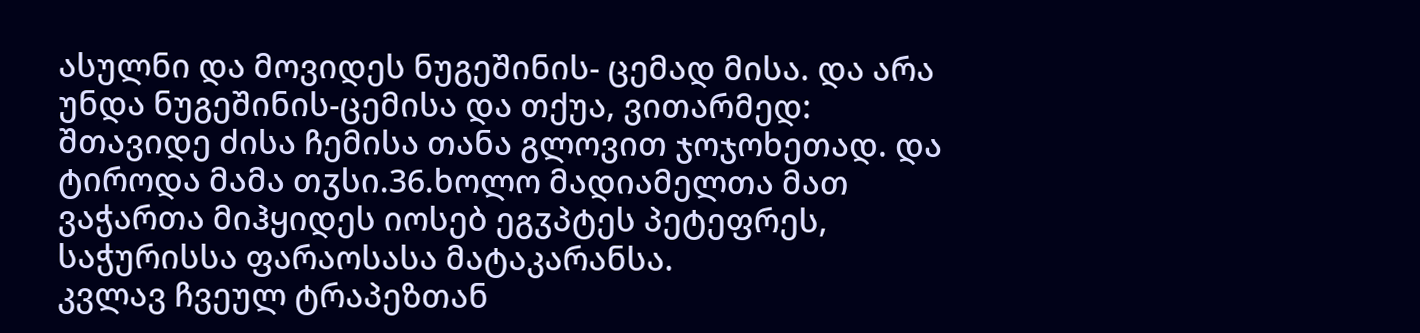ასულნი და მოვიდეს ნუგეშინის- ცემად მისა. და არა უნდა ნუგეშინის-ცემისა და თქუა, ვითარმედ: შთავიდე ძისა ჩემისა თანა გლოვით ჯოჯოხეთად. და ტიროდა მამა თჳსი.36.ხოლო მადიამელთა მათ ვაჭართა მიჰყიდეს იოსებ ეგჳპტეს პეტეფრეს, საჭურისსა ფარაოსასა მატაკარანსა.
კვლავ ჩვეულ ტრაპეზთან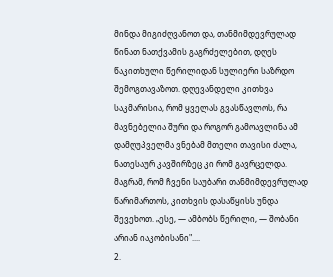მინდა მიგიძღვანოთ და, თანმიმდევრულად წინათ ნათქვამის გაგრძელებით, დღეს წაკითხული წერილიდან სულიერი საზრდო შემოგთავაზოთ. დღევანდელი კითხვა საკმარისია, რომ ყველას გვასწავლოს, რა მავნებელია შური და როგორ გამოავლინა ამ დამღუპველმა ვნებამ მთელი თავისი ძალა, ნათესაურ კავშირზეც კი რომ გავრცელდა. მაგრამ, რომ ჩვენი საუბარი თანმიმდევრულად წარიმართოს, კითხვის დასაწყისს უნდა შევეხოთ. „ესე, — ამბობს წერილი, — შობანი არიან იაკობისანი"....
2.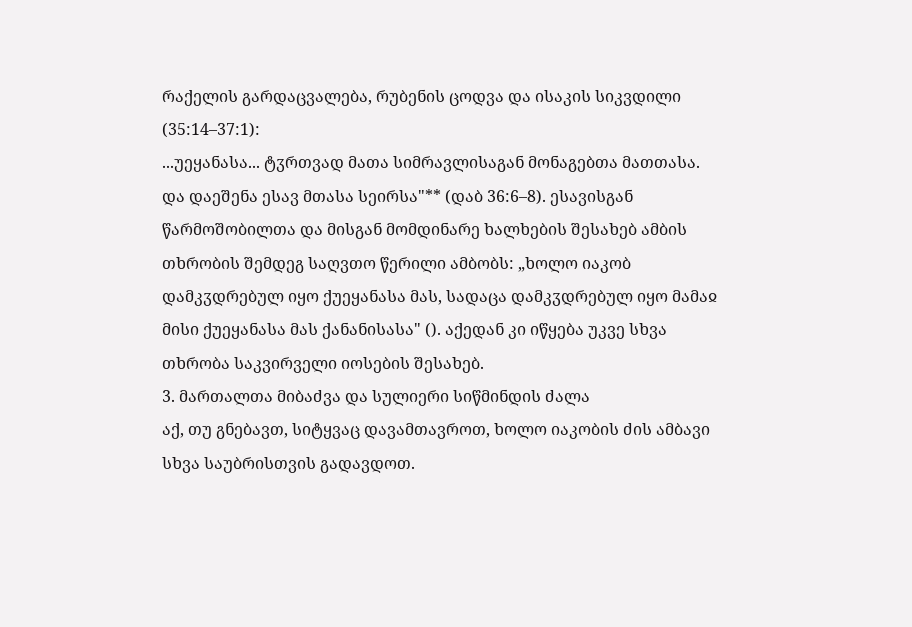რაქელის გარდაცვალება, რუბენის ცოდვა და ისაკის სიკვდილი (35:14–37:1):
...უეყანასა... ტჳრთვად მათა სიმრავლისაგან მონაგებთა მათთასა. და დაეშენა ესავ მთასა სეირსა"** (დაბ 36:6–8). ესავისგან წარმოშობილთა და მისგან მომდინარე ხალხების შესახებ ამბის თხრობის შემდეგ საღვთო წერილი ამბობს: „ხოლო იაკობ დამკჳდრებულ იყო ქუეყანასა მას, სადაცა დამკჳდრებულ იყო მამაჲ მისი ქუეყანასა მას ქანანისასა" (). აქედან კი იწყება უკვე სხვა თხრობა საკვირველი იოსების შესახებ.
3. მართალთა მიბაძვა და სულიერი სიწმინდის ძალა
აქ, თუ გნებავთ, სიტყვაც დავამთავროთ, ხოლო იაკობის ძის ამბავი სხვა საუბრისთვის გადავდოთ.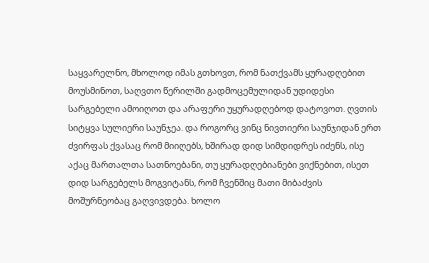საყვარელნო, მხოლოდ იმას გთხოვთ, რომ ნათქვამს ყურადღებით მოუსმინოთ, საღვთო წერილში გადმოცემულიდან უდიდესი სარგებელი ამოიღოთ და არაფერი უყურადღებოდ დატოვოთ. ღვთის სიტყვა სულიერი საუნჯეა. და როგორც ვინც ნივთიერი საუნჯიდან ერთ ძვირფას ქვასაც რომ მიიღებს, ხშირად დიდ სიმდიდრეს იძენს, ისე აქაც მართალთა სათნოებანი, თუ ყურადღებიანები ვიქნებით, ისეთ დიდ სარგებელს მოგვიტანს, რომ ჩვენშიც მათი მიბაძვის მოშურნეობაც გაღვივდება. ხოლო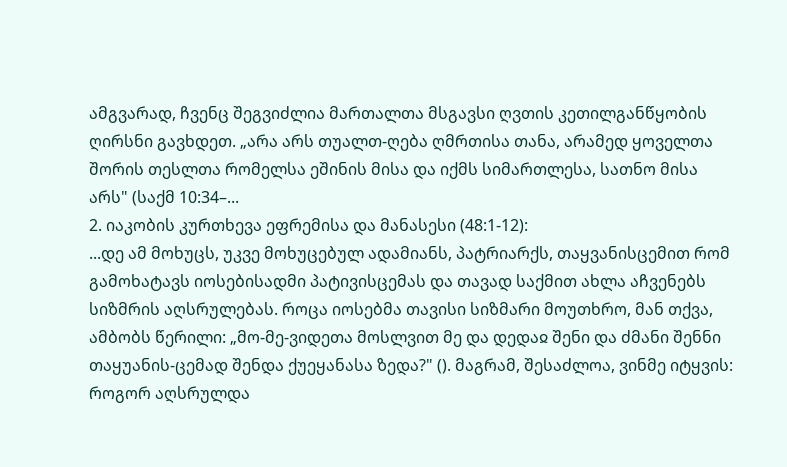ამგვარად, ჩვენც შეგვიძლია მართალთა მსგავსი ღვთის კეთილგანწყობის ღირსნი გავხდეთ. „არა არს თუალთ-ღება ღმრთისა თანა, არამედ ყოველთა შორის თესლთა რომელსა ეშინის მისა და იქმს სიმართლესა, სათნო მისა არს" (საქმ 10:34–...
2. იაკობის კურთხევა ეფრემისა და მანასესი (48:1-12):
...დე ამ მოხუცს, უკვე მოხუცებულ ადამიანს, პატრიარქს, თაყვანისცემით რომ გამოხატავს იოსებისადმი პატივისცემას და თავად საქმით ახლა აჩვენებს სიზმრის აღსრულებას. როცა იოსებმა თავისი სიზმარი მოუთხრო, მან თქვა, ამბობს წერილი: „მო-მე-ვიდეთა მოსლვით მე და დედაჲ შენი და ძმანი შენნი თაყუანის-ცემად შენდა ქუეყანასა ზედა?" (). მაგრამ, შესაძლოა, ვინმე იტყვის: როგორ აღსრულდა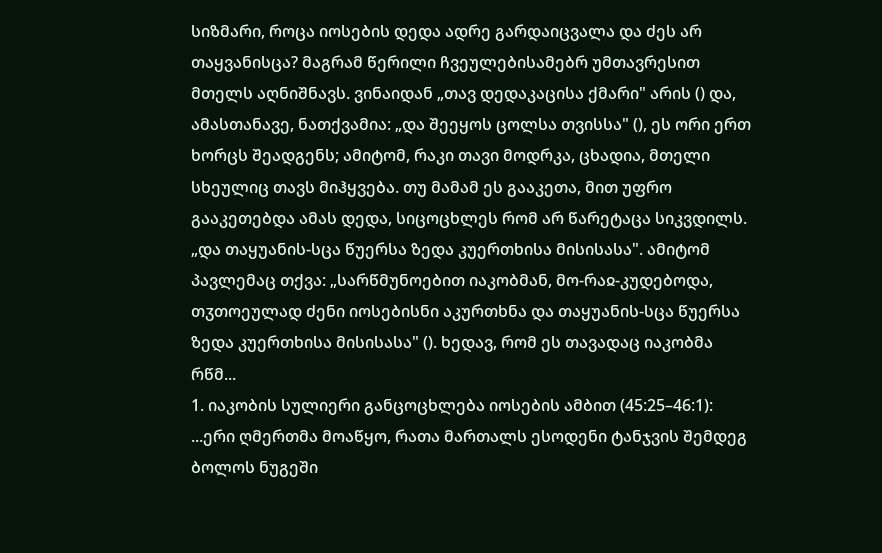სიზმარი, როცა იოსების დედა ადრე გარდაიცვალა და ძეს არ თაყვანისცა? მაგრამ წერილი ჩვეულებისამებრ უმთავრესით მთელს აღნიშნავს. ვინაიდან „თავ დედაკაცისა ქმარი" არის () და, ამასთანავე, ნათქვამია: „და შეეყოს ცოლსა თვისსა" (), ეს ორი ერთ ხორცს შეადგენს; ამიტომ, რაკი თავი მოდრკა, ცხადია, მთელი სხეულიც თავს მიჰყვება. თუ მამამ ეს გააკეთა, მით უფრო გააკეთებდა ამას დედა, სიცოცხლეს რომ არ წარეტაცა სიკვდილს. „და თაყუანის-სცა წუერსა ზედა კუერთხისა მისისასა". ამიტომ პავლემაც თქვა: „სარწმუნოებით იაკობმან, მო-რაჲ-კუდებოდა, თჳთოეულად ძენი იოსებისნი აკურთხნა და თაყუანის-სცა წუერსა ზედა კუერთხისა მისისასა" (). ხედავ, რომ ეს თავადაც იაკობმა რწმ...
1. იაკობის სულიერი განცოცხლება იოსების ამბით (45:25–46:1):
...ერი ღმერთმა მოაწყო, რათა მართალს ესოდენი ტანჯვის შემდეგ ბოლოს ნუგეში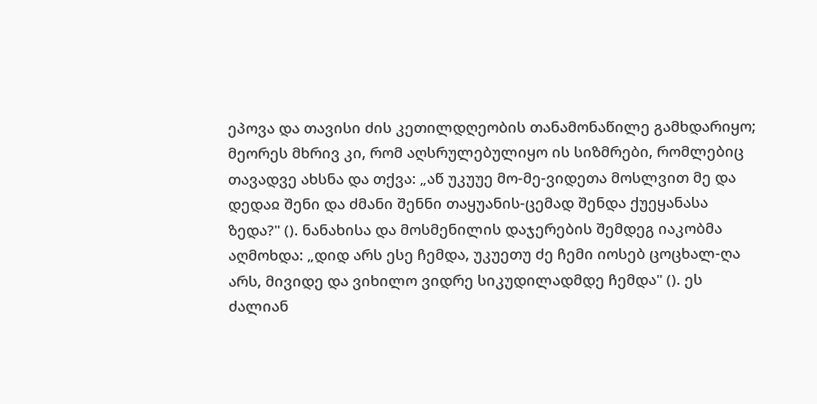ეპოვა და თავისი ძის კეთილდღეობის თანამონაწილე გამხდარიყო; მეორეს მხრივ კი, რომ აღსრულებულიყო ის სიზმრები, რომლებიც თავადვე ახსნა და თქვა: „აწ უკუუე მო-მე-ვიდეთა მოსლვით მე და დედაჲ შენი და ძმანი შენნი თაყუანის-ცემად შენდა ქუეყანასა ზედა?" (). ნანახისა და მოსმენილის დაჯერების შემდეგ იაკობმა აღმოხდა: „დიდ არს ესე ჩემდა, უკუეთუ ძე ჩემი იოსებ ცოცხალ-ღა არს, მივიდე და ვიხილო ვიდრე სიკუდილადმდე ჩემდა" (). ეს ძალიან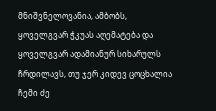მნიშვნელოვანია, ამბობს, ყოველგვარ ჭკუას აღემატება და ყოველგვარ ადამიანურ სიხარულს ჩრდილავს, თუ ჯერ კიდევ ცოცხალია ჩემი ძე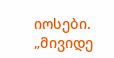იოსები. „მივიდე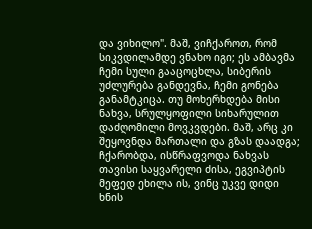და ვიხილო". მაშ, ვიჩქაროთ, რომ სიკვდილამდე ვნახო იგი; ეს ამბავმა ჩემი სული გააცოცხლა, სიბერის უძლურება განდევნა, ჩემი გონება განამტკიცა. თუ მოხერხდება მისი ნახვა, სრულყოფილი სიხარულით დაძღომილი მოვკვდები. მაშ, არც კი შეყოვნდა მართალი და გზას დაადგა; ჩქარობდა, ისწრაფვოდა ნახვას თავისი საყვარელი ძისა, ეგვიპტის მეფედ ეხილა ის, ვინც უკვე დიდი ხნის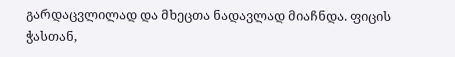გარდაცვლილად და მხეცთა ნადავლად მიაჩნდა. ფიცის ჭასთან,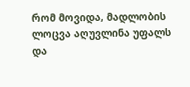რომ მოვიდა, მადლობის ლოცვა აღუვლინა უფალს და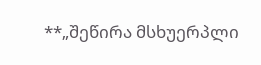**„შეწირა მსხუერპლი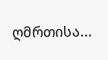ღმრთისა...